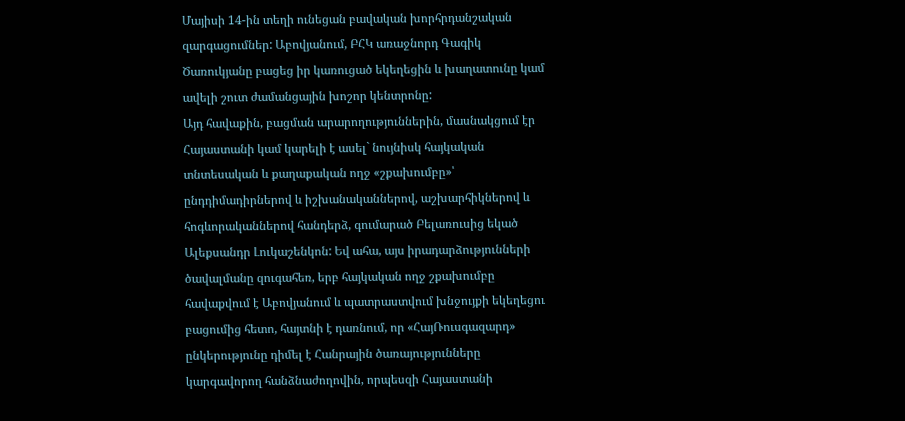Մայիսի 14-ին տեղի ունեցան բավական խորհրդանշական զարգացումներ: Աբովյանում, ԲՀԿ առաջնորդ Գագիկ Ծառուկյանը բացեց իր կառուցած եկեղեցին և խաղատունը կամ ավելի շուտ ժամանցային խոշոր կենտրոնը:
Այդ հավաքին, բացման արարողություններին, մասնակցում էր Հայաստանի կամ կարելի է ասել` նույնիսկ հայկական տնտեսական և քաղաքական ողջ «շքախումբը»՝ ընդդիմադիրներով և իշխանականներով, աշխարհիկներով և հոգևորականներով հանդերձ, գումարած Բելառուսից եկած Ալեքսանդր Լուկաշենկոն: Եվ ահա, այս իրադարձությունների ծավալմանը զուգահեռ, երբ հայկական ողջ շքախումբը հավաքվում է Աբովյանում և պատրաստվում խնջույքի եկեղեցու բացումից հետո, հայտնի է դառնում, որ «ՀայՌուսգազարդ» ընկերությունը դիմել է Հանրային ծառայությունները կարգավորող հանձնաժողովին, որպեսզի Հայաստանի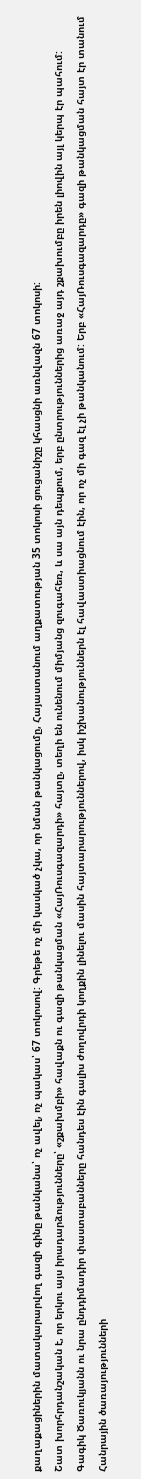քաղաքացիներին մատակարարվող գազի գինը թանկանա՝ ոչ ավել, ոչ պակաս՝ 67 տոկոսով: Գրեթե ոչ մի կասկած չկա, որ նման թանկացումը, Հայաստանում աղքատության 35 տոկոսի ցուցանիշը կհասցնի առնվազն 67 տոկոսի:
Շատ խորհրդանշական է, որ երկու այս իրադարձությունները՝ «շքախմբի» հավաքն ու գազի թանկացման «ՀայՌուսգազարդի» հայտը, տեղի են ունենում միմյանց զուգահեռ, և սա այն դեպքում, երբ ընտրություններից առաջ այդ շքախումբը իրեն լիովին այլ կերպ էր պահում: Գագիկ Ծառուկյանն ու նրա ընդդիմադիր փաստաբանները հանդես էին գալիս ժողովրդի կողքին լինելու մասին հայտարարություններով, իսկ իշխանություններն էլ հավաստիացնում էին, որ ոչ մի գազ էլ չի թանկանում: Երբ «ՀայՌուսգազարդը» գազի թանկացման հայտ էր տանում Հանրային ծառայությունների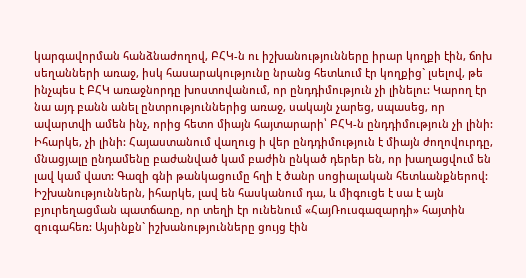կարգավորման հանձնաժողով, ԲՀԿ-ն ու իշխանությունները իրար կողքի էին, ճոխ սեղանների առաջ, իսկ հասարակությունը նրանց հետևում էր կողքից` լսելով, թե ինչպես է ԲՀԿ առաջնորդը խոստովանում, որ ընդդիմություն չի լինելու: Կարող էր նա այդ բանն անել ընտրություններից առաջ, սակայն չարեց, սպասեց, որ ավարտվի ամեն ինչ, որից հետո միայն հայտարարի՝ ԲՀԿ-ն ընդդիմություն չի լինի:
Իհարկե, չի լինի: Հայաստանում վաղուց ի վեր ընդդիմություն է միայն ժողովուրդը, մնացյալը ընդամենը բաժանված կամ բաժին ընկած դերեր են, որ խաղացվում են լավ կամ վատ: Գազի գնի թանկացումը հղի է ծանր սոցիալական հետևանքներով: Իշխանություններն, իհարկե, լավ են հասկանում դա, և միգուցե է սա է այն բյուրեղացման պատճառը, որ տեղի էր ունենում «ՀայՌուսգազարդի» հայտին զուգահեռ: Այսինքն` իշխանությունները ցույց էին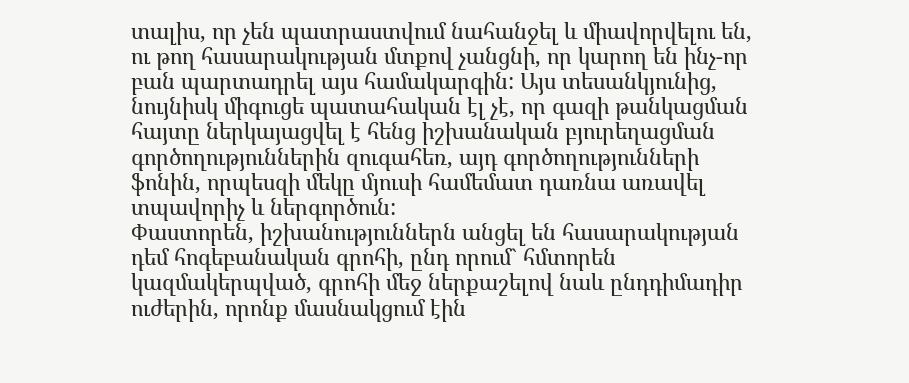տալիս, որ չեն պատրաստվում նահանջել և միավորվելու են, ու թող հասարակության մտքով չանցնի, որ կարող են ինչ-որ բան պարտադրել այս համակարգին: Այս տեսանկյունից, նույնիսկ միգուցե պատահական էլ չէ, որ գազի թանկացման հայտը ներկայացվել է հենց իշխանական բյուրեղացման գործողություններին զուգահեռ, այդ գործողությունների ֆոնին, որպեսզի մեկը մյուսի համեմատ դառնա առավել տպավորիչ և ներգործուն:
Փաստորեն, իշխանություններն անցել են հասարակության դեմ հոգեբանական գրոհի, ընդ որում` հմտորեն կազմակերպված, գրոհի մեջ ներքաշելով նաև ընդդիմադիր ուժերին, որոնք մասնակցում էին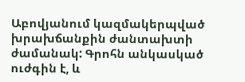Աբովյանում կազմակերպված խրախճանքին ժանտախտի ժամանակ: Գրոհն անկասկած ուժգին է, և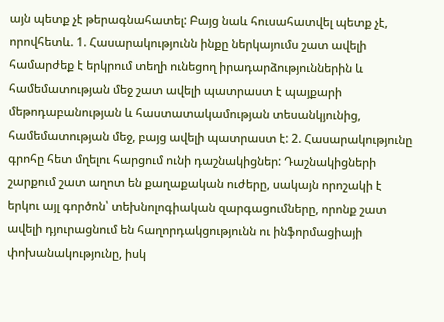այն պետք չէ թերագնահատել: Բայց նաև հուսահատվել պետք չէ, որովհետև. 1. Հասարակությունն ինքը ներկայումս շատ ավելի համարժեք է երկրում տեղի ունեցող իրադարձություններին և համեմատության մեջ շատ ավելի պատրաստ է պայքարի մեթոդաբանության և հաստատակամության տեսանկյունից, համեմատության մեջ, բայց ավելի պատրաստ է: 2. Հասարակությունը գրոհը հետ մղելու հարցում ունի դաշնակիցներ: Դաշնակիցների շարքում շատ աղոտ են քաղաքական ուժերը, սակայն որոշակի է երկու այլ գործոն՝ տեխնոլոգիական զարգացումները, որոնք շատ ավելի դյուրացնում են հաղորդակցությունն ու ինֆորմացիայի փոխանակությունը, իսկ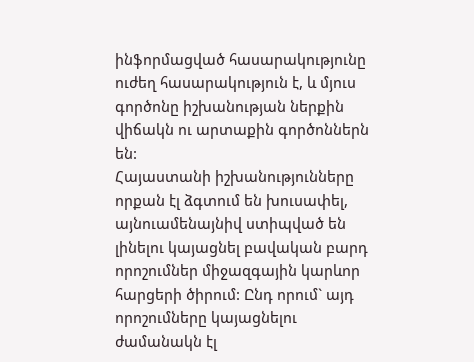ինֆորմացված հասարակությունը ուժեղ հասարակություն է, և մյուս գործոնը իշխանության ներքին վիճակն ու արտաքին գործոններն են:
Հայաստանի իշխանությունները որքան էլ ձգտում են խուսափել, այնուամենայնիվ ստիպված են լինելու կայացնել բավական բարդ որոշումներ միջազգային կարևոր հարցերի ծիրում: Ընդ որում` այդ որոշումները կայացնելու ժամանակն էլ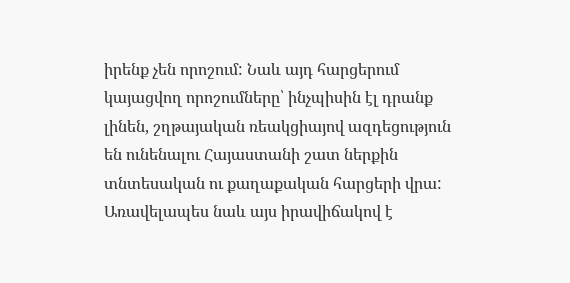իրենք չեն որոշում: Նաև այդ հարցերում կայացվող որոշումները՝ ինչպիսին էլ դրանք լինեն, շղթայական ռեակցիայով ազդեցություն են ունենալու Հայաստանի շատ ներքին տնտեսական ու քաղաքական հարցերի վրա: Առավելապես նաև այս իրավիճակով է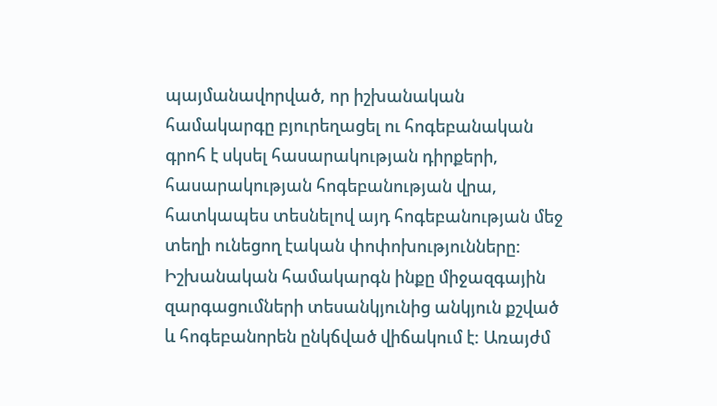պայմանավորված, որ իշխանական համակարգը բյուրեղացել ու հոգեբանական գրոհ է սկսել հասարակության դիրքերի, հասարակության հոգեբանության վրա, հատկապես տեսնելով այդ հոգեբանության մեջ տեղի ունեցող էական փոփոխությունները:
Իշխանական համակարգն ինքը միջազգային զարգացումների տեսանկյունից անկյուն քշված և հոգեբանորեն ընկճված վիճակում է: Առայժմ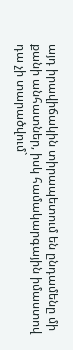այդ իրավիճակին տիրապետում են ընդամենը մի քանի անհատներ, իսկ համակարգային իմաստով դա չի տարածվում`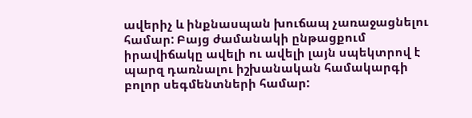ավերիչ և ինքնասպան խուճապ չառաջացնելու համար: Բայց ժամանակի ընթացքում իրավիճակը ավելի ու ավելի լայն սպեկտրով է պարզ դառնալու իշխանական համակարգի բոլոր սեգմենտների համար: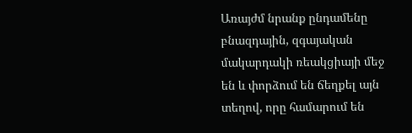Առայժմ նրանք ընդամենը բնազդային, զգայական մակարդակի ռեակցիայի մեջ են և փորձում են ճեղքել այն տեղով, որը համարում են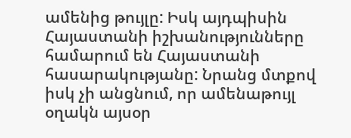ամենից թույլը: Իսկ այդպիսին Հայաստանի իշխանությունները համարում են Հայաստանի հասարակությանը: Նրանց մտքով իսկ չի անցնում, որ ամենաթույլ օղակն այսօր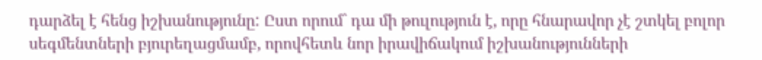դարձել է հենց իշխանությունը: Ըստ որում` դա մի թուլություն է, որը հնարավոր չէ շտկել բոլոր սեգմենտների բյուրեղացմամբ, որովհետև նոր իրավիճակում իշխանությունների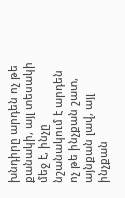խնդիրը արդեն ոչ թե քանակի, այլ տեսակի մեջ է, ինչը նշանակում է արդեն ոչ թե ինչքան շատ, այնքան լավ, այլ ինչքան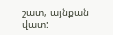շատ, այնքան վատ: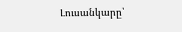Լուսանկարը՝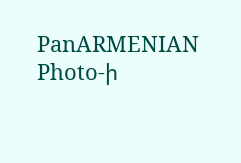PanARMENIAN Photo-ի